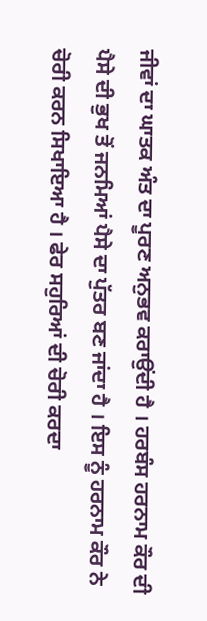ਜੀਵਾਂ ਦਾ ਘਾਤਕ ਅੰਤ ਦਾ ਪੂਰਣ ਅਨੁਭਵ ਕਰਾਉਂਦੀ ਹੈ । ਹਰਬੰਸ ਹਰਨਾਮ ਕੌਰ ਦੀ ਪੈਸੇ ਦੀ ਭੁਖ ਤੋਂ ਜਨਮਿਆਂ ਪੈਸੇ ਦਾ ਪੁੱਤਰ ਬਣ ਜਾਂਦਾ ਹੈ । ਇਸ ਨੂੰ ਹਰਨਾਮ ਕੌਰ ਨੇ ਚੋਰੀ ਕਰਨ ਸਿਖਾਇਆ ਹੈ । ਫੇਰ ਸਹੁਰਿਆਂ ਦੀ ਚੋਰੀ ਕਰਦਾ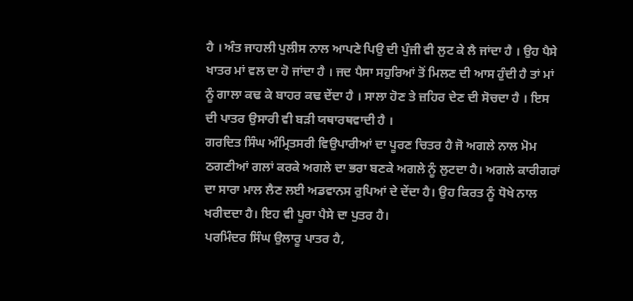ਹੈ । ਅੰਤ ਜਾਹਲੀ ਪੁਲੀਸ ਨਾਲ ਆਪਣੇ ਪਿਉ ਦੀ ਪੁੰਜੀ ਵੀ ਲੁਟ ਕੇ ਲੈ ਜਾਂਦਾ ਹੈ । ਉਹ ਪੈਸੇ ਖਾਤਰ ਮਾਂ ਵਲ ਦਾ ਹੋ ਜਾਂਦਾ ਹੈ । ਜਦ ਪੈਸਾ ਸਹੁਰਿਆਂ ਤੋਂ ਮਿਲਣ ਦੀ ਆਸ ਹੁੰਦੀ ਹੈ ਤਾਂ ਮਾਂ ਨੂੰ ਗਾਲਾ ਕਢ ਕੇ ਬਾਹਰ ਕਢ ਦੇਂਦਾ ਹੈ । ਸਾਲਾ ਹੋਣ ਤੇ ਜ਼ਹਿਰ ਦੇਣ ਦੀ ਸੋਚਦਾ ਹੈ । ਇਸ ਦੀ ਪਾਤਰ ਉਸਾਰੀ ਵੀ ਬੜੀ ਯਥਾਰਥਵਾਦੀ ਹੈ ।
ਗਰਦਿਤ ਸਿੰਘ ਅੰਮ੍ਰਿਤਸਰੀ ਵਿਉਪਾਰੀਆਂ ਦਾ ਪੂਰਣ ਚਿਤਰ ਹੈ ਜੋ ਅਗਲੇ ਨਾਲ ਮੋਮ ਠਗਣੀਆਂ ਗਲਾਂ ਕਰਕੇ ਅਗਲੇ ਦਾ ਭਰਾ ਬਣਕੇ ਅਗਲੇ ਨੂੰ ਲੁਟਦਾ ਹੈ। ਅਗਲੇ ਕਾਰੀਗਰਾਂ ਦਾ ਸਾਰਾ ਮਾਲ ਲੈਣ ਲਈ ਅਡਵਾਨਸ ਰੁਪਿਆਂ ਦੇ ਦੇਂਦਾ ਹੈ। ਉਹ ਕਿਰਤ ਨੂੰ ਧੋਖੇ ਨਾਲ ਖਰੀਦਦਾ ਹੈ। ਇਹ ਵੀ ਪੂਰਾ ਪੈਸੇ ਦਾ ਪੁਤਰ ਹੈ।
ਪਰਮਿੰਦਰ ਸਿੰਘ ਉਲਾਰੂ ਪਾਤਰ ਹੈ,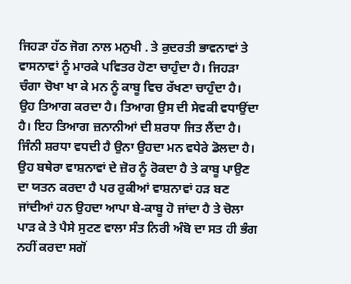ਜਿਹੜਾ ਹੱਠ ਜੋਗ ਨਾਲ ਮਨੁਖੀ . ਤੇ ਕੁਦਰਤੀ ਭਾਵਨਾਵਾਂ ਤੇ ਵਾਸਨਾਵਾਂ ਨੂੰ ਮਾਰਕੇ ਪਵਿਤਰ ਹੋਣਾ ਚਾਹੁੰਦਾ ਹੈ। ਜਿਹੜਾ ਚੰਗਾ ਚੋਖਾ ਖਾ ਕੇ ਮਨ ਨੂੰ ਕਾਬੂ ਵਿਚ ਰੱਖਣਾ ਚਾਹੁੰਦਾ ਹੈ। ਉਹ ਤਿਆਗ ਕਰਦਾ ਹੈ। ਤਿਆਗ ਉਸ ਦੀ ਸੇਵਕੀ ਵਧਾਉਂਦਾ ਹੈ। ਇਹ ਤਿਆਗ ਜ਼ਨਾਨੀਆਂ ਦੀ ਸ਼ਰਧਾ ਜਿਤ ਲੈਂਦਾ ਹੈ। ਜਿੰਨੀ ਸ਼ਰਧਾ ਵਧਦੀ ਹੈ ਉਨਾ ਉਹਦਾ ਮਨ ਵਧੇਰੇ ਡੋਲਦਾ ਹੈ। ਉਹ ਬਥੇਰਾ ਵਾਸ਼ਨਾਵਾਂ ਦੇ ਜ਼ੋਰ ਨੂੰ ਰੋਕਦਾ ਹੈ ਤੇ ਕਾਬੂ ਪਾਉਣ ਦਾ ਯਤਨ ਕਰਦਾ ਹੈ ਪਰ ਰੁਕੀਆਂ ਵਾਸ਼ਨਾਵਾਂ ਹੜ ਬਣ ਜਾਂਦੀਆਂ ਹਨ ਉਹਦਾ ਆਪਾ ਬੇ-ਕਾਬੂ ਹੋ ਜਾਂਦਾ ਹੈ ਤੇ ਚੋਲਾ ਪਾੜ ਕੇ ਤੇ ਪੈਸੇ ਸੁਟਣ ਵਾਲਾ ਸੰਤ ਨਿਰੀ ਅੰਬੋ ਦਾ ਸਤ ਹੀ ਭੰਗ ਨਹੀਂ ਕਰਦਾ ਸਗੋਂ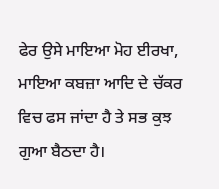ਫੇਰ ਉਸੇ ਮਾਇਆ ਮੋਹ ਈਰਖਾ, ਮਾਇਆ ਕਬਜ਼ਾ ਆਦਿ ਦੇ ਚੱਕਰ ਵਿਚ ਫਸ ਜਾਂਦਾ ਹੈ ਤੇ ਸਭ ਕੁਝ ਗੁਆ ਬੈਠਦਾ ਹੈ।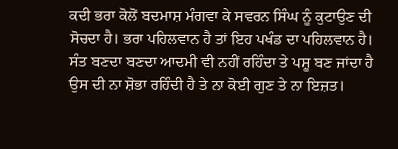ਕਦੀ ਭਰਾ ਕੋਲੋਂ ਬਦਮਾਸ਼ ਮੰਗਵਾ ਕੇ ਸਵਰਨ ਸਿੰਘ ਨੂੰ ਕੁਟਾਉਣ ਦੀ ਸੋਚਦਾ ਹੈ। ਭਰਾ ਪਹਿਲਵਾਨ ਹੈ ਤਾਂ ਇਹ ਪਖੰਡ ਦਾ ਪਹਿਲਵਾਨ ਹੈ। ਸੰਤ ਬਣਦਾ ਬਣਦਾ ਆਦਮੀ ਵੀ ਨਹੀਂ ਰਹਿੰਦਾ ਤੇ ਪਸ਼ੂ ਬਣ ਜਾਂਦਾ ਹੈ ਉਸ ਦੀ ਨਾ ਸ਼ੋਭਾ ਰਹਿੰਦੀ ਹੈ ਤੇ ਨਾ ਕੋਈ ਗੁਣ ਤੇ ਨਾ ਇਜ਼ਤ।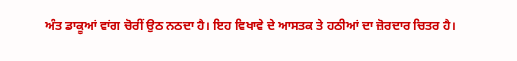ਅੰਤ ਡਾਕੂਆਂ ਵਾਂਗ ਚੋਰੀਂ ਉਠ ਨਠਦਾ ਹੈ। ਇਹ ਵਿਖਾਵੇ ਦੇ ਆਸਤਕ ਤੇ ਹਠੀਆਂ ਦਾ ਜ਼ੋਰਦਾਰ ਚਿਤਰ ਹੈ।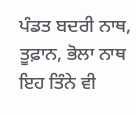ਪੰਡਤ ਬਦਰੀ ਨਾਥ, ਤੂਫ਼ਾਨ, ਭੋਲਾ ਨਾਥ ਇਹ ਤਿੰਨੇ ਵੀ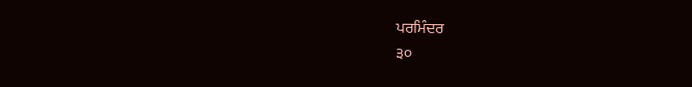ਪਰਮਿੰਦਰ
੩੦